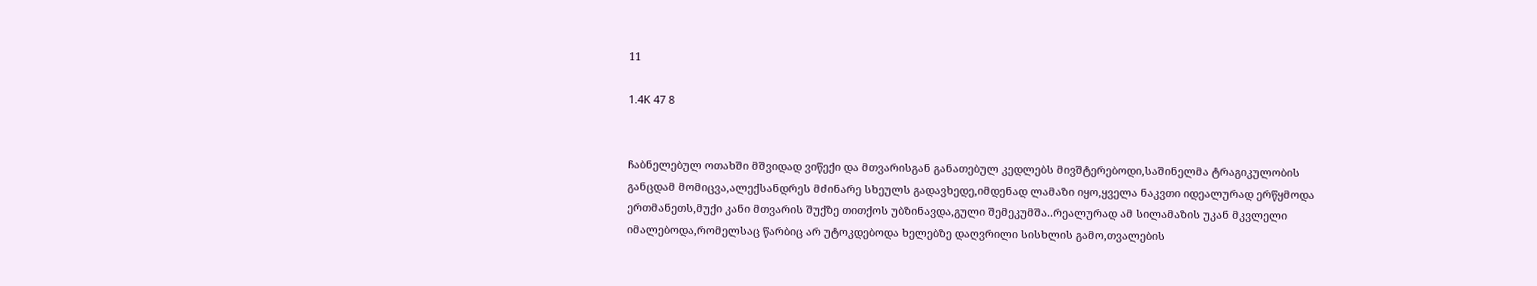11

1.4K 47 8


ჩაბნელებულ ოთახში მშვიდად ვიწექი და მთვარისგან განათებულ კედლებს მივშტერებოდი,საშინელმა ტრაგიკულობის განცდამ მომიცვა,ალექსანდრეს მძინარე სხეულს გადავხედე,იმდენად ლამაზი იყო,ყველა ნაკვთი იდეალურად ერწყმოდა ერთმანეთს,მუქი კანი მთვარის შუქზე თითქოს უბზინავდა,გული შემეკუმშა..რეალურად ამ სილამაზის უკან მკვლელი იმალებოდა,რომელსაც წარბიც არ უტოკდებოდა ხელებზე დაღვრილი სისხლის გამო,თვალების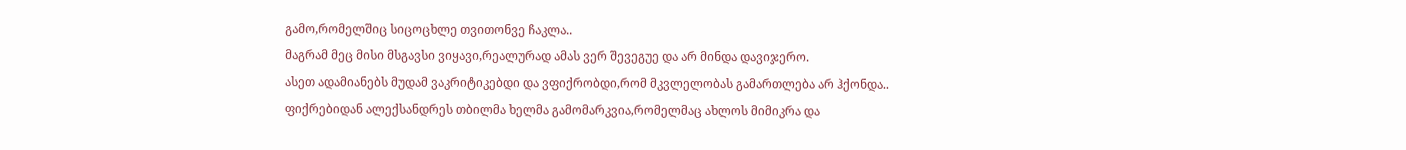გამო,რომელშიც სიცოცხლე თვითონვე ჩაკლა..
მაგრამ მეც მისი მსგავსი ვიყავი,რეალურად ამას ვერ შევეგუე და არ მინდა დავიჯერო.
ასეთ ადამიანებს მუდამ ვაკრიტიკებდი და ვფიქრობდი,რომ მკვლელობას გამართლება არ ჰქონდა..
ფიქრებიდან ალექსანდრეს თბილმა ხელმა გამომარკვია,რომელმაც ახლოს მიმიკრა და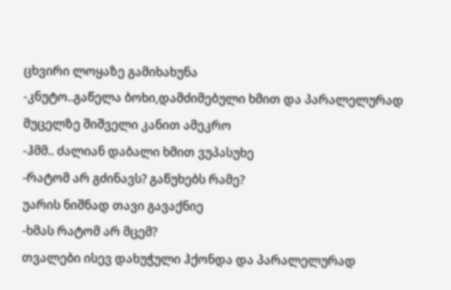ცხვირი ლოყაზე გამიხახუნა
-კნუტო..გაწელა ბოხი,დამძიმებული ხმით და პარალელურად მუცელზე შიშველი კანით ამეკრო
-ჰმმ.. ძალიან დაბალი ხმით ვუპასუხე
-რატომ არ გძინავს? გაწუხებს რამე?
უარის ნიშნად თავი გავაქნიე
-ხმას რატომ არ მცემ?
თვალები ისევ დახუჭული ჰქონდა და პარალელურად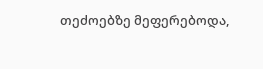თეძოებზე მეფერებოდა,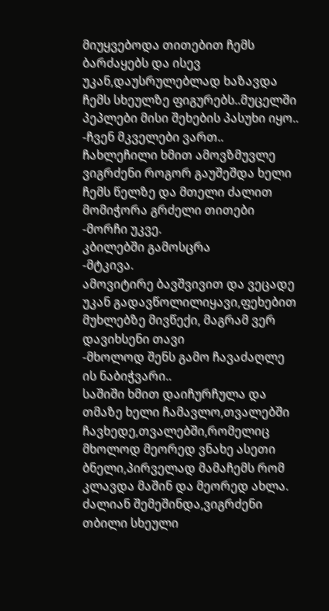მიუყვებოდა თითებით ჩემს ბარძაყებს და ისევ უკან,დაუსრულებლად ხაზავდა ჩემს სხეულზე ფიგურებს..მუცელში პეპლები მისი შეხების პასუხი იყო..
-ჩვენ მკველები ვართ..
ჩახლეჩილი ხმით ამოვზმუვლე
ვიგრძენი როგორ გაუშეშდა ხელი ჩემს წელზე და მთელი ძალით მომიჭორა გრძელი თითები
-მორჩი უკვე.
კბილებში გამოსცრა
-მტკივა.
ამოვიტირე ბავშვივით და ვეცადე უკან გადავწოლილიყავი,ფეხებით მუხლებზე მივწექი, მაგრამ ვერ დავიხსენი თავი
-მხოლოდ შენს გამო ჩავაძაღლე ის ნაბიჭვარი..
საშიში ხმით დაიჩურჩულა და თმაზე ხელი ჩამავლო,თვალებში ჩავხედე,თვალებში,რომელიც მხოლოდ მეორედ ვნახე ასეთი ბნელი,პირველად მამაჩემს რომ კლავდა მაშინ და მეორედ ახლა.
ძალიან შემეშინდა,ვიგრძენი თბილი სხეული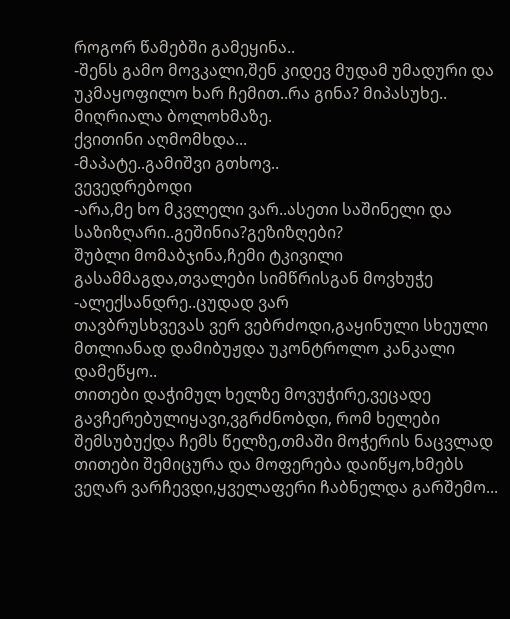როგორ წამებში გამეყინა..
-შენს გამო მოვკალი,შენ კიდევ მუდამ უმადური და უკმაყოფილო ხარ ჩემით..რა გინა? მიპასუხე..
მიღრიალა ბოლოხმაზე.
ქვითინი აღმომხდა...
-მაპატე..გამიშვი გთხოვ..
ვევედრებოდი
-არა,მე ხო მკვლელი ვარ..ასეთი საშინელი და საზიზღარი..გეშინია?გეზიზღები?
შუბლი მომაბჯინა,ჩემი ტკივილი გასამმაგდა,თვალები სიმწრისგან მოვხუჭე
-ალექსანდრე..ცუდად ვარ
თავბრუსხვევას ვერ ვებრძოდი,გაყინული სხეული მთლიანად დამიბუჟდა უკონტროლო კანკალი დამეწყო..
თითები დაჭიმულ ხელზე მოვუჭირე,ვეცადე გავჩერებულიყავი,ვგრძნობდი, რომ ხელები შემსუბუქდა ჩემს წელზე,თმაში მოჭერის ნაცვლად თითები შემიცურა და მოფერება დაიწყო,ხმებს ვეღარ ვარჩევდი,ყველაფერი ჩაბნელდა გარშემო...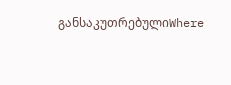განსაკუთრებულიWhere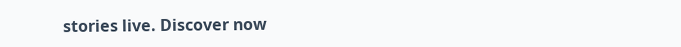stories live. Discover now